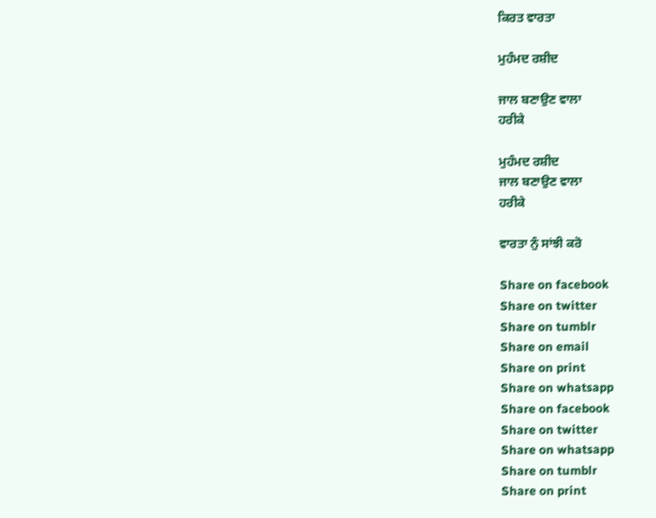ਕਿਰਤ ਵਾਰਤਾ

ਮੁਹੰਮਦ ਰਸ਼ੀਦ

ਜਾਲ ਬਣਾਉਣ ਵਾਲਾ
ਹਰੀਕੇ

ਮੁਹੰਮਦ ਰਸ਼ੀਦ
ਜਾਲ ਬਣਾਉਣ ਵਾਲਾ
ਹਰੀਕੇ

ਵਾਰਤਾ ਨੁੰ ਸਾਂਝੀ ਕਰੋ

Share on facebook
Share on twitter
Share on tumblr
Share on email
Share on print
Share on whatsapp
Share on facebook
Share on twitter
Share on whatsapp
Share on tumblr
Share on print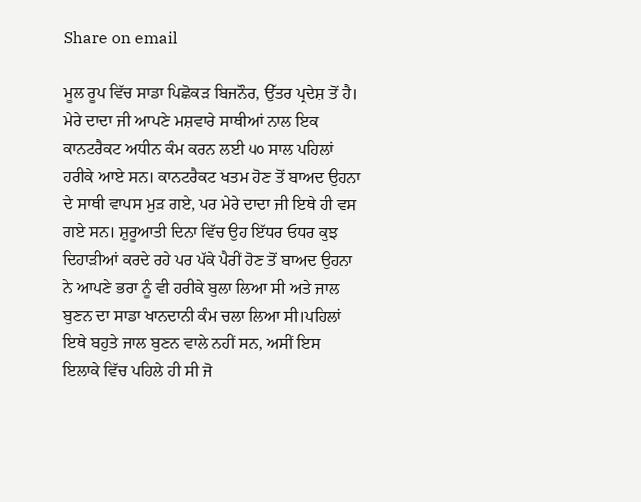Share on email

ਮੂਲ ਰੂਪ ਵਿੱਚ ਸਾਡਾ ਪਿਛੋਕੜ ਬਿਜਨੌਰ, ਉੱਤਰ ਪ੍ਰਦੇਸ਼ ਤੋਂ ਹੈ। ਮੇਰੇ ਦਾਦਾ ਜੀ ਆਪਣੇ ਮਸ਼ਵਾਰੇ ਸਾਥੀਆਂ ਨਾਲ ਇਕ ਕਾਨਟਰੈਕਟ ਅਧੀਨ ਕੰਮ ਕਰਨ ਲਈ ੫੦ ਸਾਲ ਪਹਿਲਾਂ ਹਰੀਕੇ ਆਏ ਸਨ। ਕਾਨਟਰੈਕਟ ਖਤਮ ਹੋਣ ਤੋਂ ਬਾਅਦ ਉਹਨਾ ਦੇ ਸਾਥੀ ਵਾਪਸ ਮੁੜ ਗਏ, ਪਰ ਮੇਰੇ ਦਾਦਾ ਜੀ ਇਥੇ ਹੀ ਵਸ ਗਏ ਸਨ। ਸ਼ੁਰੂਆਤੀ ਦਿਨਾ ਵਿੱਚ ਉਹ ਇੱਧਰ ਓਧਰ ਕੁਝ ਦਿਹਾੜੀਆਂ ਕਰਦੇ ਰਹੇ ਪਰ ਪੱਕੇ ਪੈਰੀਂ ਹੋਣ ਤੋਂ ਬਾਅਦ ਉਹਨਾ ਨੇ ਆਪਣੇ ਭਰਾ ਨੂੰ ਵੀ ਹਰੀਕੇ ਬੁਲਾ ਲਿਆ ਸੀ ਅਤੇ ਜਾਲ ਬੁਣਨ ਦਾ ਸਾਡਾ ਖਾਨਦਾਨੀ ਕੰਮ ਚਲਾ ਲਿਆ ਸੀ।ਪਹਿਲਾਂ ਇਥੇ ਬਹੁਤੇ ਜਾਲ ਬੁਣਨ ਵਾਲੇ ਨਹੀਂ ਸਨ, ਅਸੀਂ ਇਸ ਇਲਾਕੇ ਵਿੱਚ ਪਹਿਲੇ ਹੀ ਸੀ ਜੋ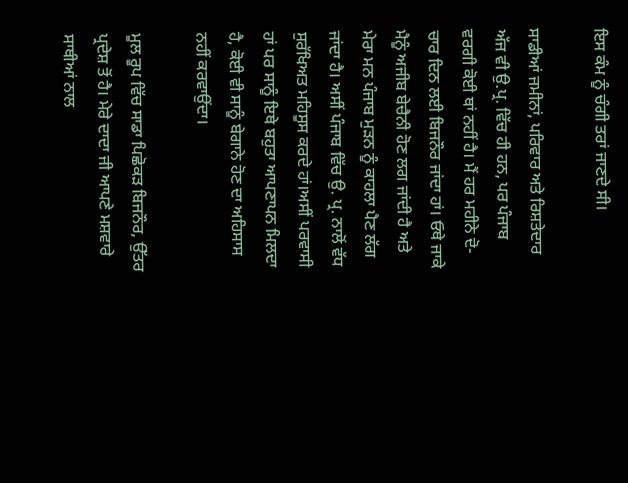ਇਸ ਕੰਮ ਨੂੰ ਚੰਗੀ ਤਰਾਂ ਜਾਣਦੇ ਸੀ।

ਸਾਡੀਆਂ ਜਮੀਨਾਂ, ਪਰਿਵਾਰ ਅਤੇ ਰਿਸ਼ਤੇਦਾਰ ਅੱਜ ਵੀ ਉ.ਪ੍ਰ. ਵਿੱਚ ਹੀ ਹਨ, ਪਰ ਪੰਜਾਬ ਵਰਗੀ ਕੋਈ ਥਾਂ ਨਹੀਂ ਹੈ। ਮੈਂ ਹਰ ਮਹੀਨੇ ਦੋ-ਚਾਰ ਦਿਨ ਲਈ ਬਿਜਨੌਰ ਜਾਂਦਾ ਹਾਂ। ਓਥੇ ਜਾਕੇ ਮੈਨੂੰ ਅਜੀਬ ਬੇਚੈਨੀ ਹੋਣ ਲਗ ਜਾਂਦੀ ਹੈ ਅਤੇ ਮੇਰਾ ਮਨ ਪੰਜਾਬ ਮੁੜਨ ਨੂੰ ਕਾਹਲਾ ਪੈਣ ਲੱਗ ਜਾਂਦਾ ਹੈ। ਅਸੀਂ ਪੰਜਾਬ ਵਿੱਚ ਉ. ਪ੍ਰ. ਨਾਲੋਂ ਵੱਧ ਸੁਰੱਖਿਅਤ ਮਹਿਸੂਸ ਕਰਦੇ ਹਾਂ।ਅਸੀਂ ਪਰਵਾਸੀ ਹਾਂ ਪਰ ਸਾਨੂੰ ਇਥੇ ਬਹੁਤਾ ਆਪਣਾਪਨ ਮਿਲਦਾ ਹੈ, ਕੋਈ ਵੀ ਸਾਨੂੰ ਬੇਗਾਨੇ ਹੋਣ ਦਾ ਅਹਿਸਾਸ ਨਹੀਂ ਕਰਵਾਉਂਦਾ।

ਮੂਲ ਰੂਪ ਵਿੱਚ ਸਾਡਾ ਪਿਛੋਕੜ ਬਿਜਨੌਰ, ਉੱਤਰ ਪ੍ਰਦੇਸ਼ ਤੋਂ ਹੈ। ਮੇਰੇ ਦਾਦਾ ਜੀ ਆਪਣੇ ਮਸ਼ਵਾਰੇ ਸਾਥੀਆਂ ਨਾਲ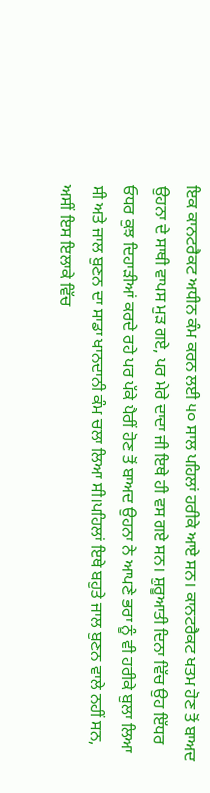ਇਕ ਕਾਨਟਰੈਕਟ ਅਧੀਨ ਕੰਮ ਕਰਨ ਲਈ ੫੦ ਸਾਲ ਪਹਿਲਾਂ ਹਰੀਕੇ ਆਏ ਸਨ। ਕਾਨਟਰੈਕਟ ਖਤਮ ਹੋਣ ਤੋਂ ਬਾਅਦ ਉਹਨਾ ਦੇ ਸਾਥੀ ਵਾਪਸ ਮੁੜ ਗਏ, ਪਰ ਮੇਰੇ ਦਾਦਾ ਜੀ ਇਥੇ ਹੀ ਵਸ ਗਏ ਸਨ। ਸ਼ੁਰੂਆਤੀ ਦਿਨਾ ਵਿੱਚ ਉਹ ਇੱਧਰ ਓਧਰ ਕੁਝ ਦਿਹਾੜੀਆਂ ਕਰਦੇ ਰਹੇ ਪਰ ਪੱਕੇ ਪੈਰੀਂ ਹੋਣ ਤੋਂ ਬਾਅਦ ਉਹਨਾ ਨੇ ਆਪਣੇ ਭਰਾ ਨੂੰ ਵੀ ਹਰੀਕੇ ਬੁਲਾ ਲਿਆ ਸੀ ਅਤੇ ਜਾਲ ਬੁਣਨ ਦਾ ਸਾਡਾ ਖਾਨਦਾਨੀ ਕੰਮ ਚਲਾ ਲਿਆ ਸੀ।ਪਹਿਲਾਂ ਇਥੇ ਬਹੁਤੇ ਜਾਲ ਬੁਣਨ ਵਾਲੇ ਨਹੀਂ ਸਨ, ਅਸੀਂ ਇਸ ਇਲਾਕੇ ਵਿੱਚ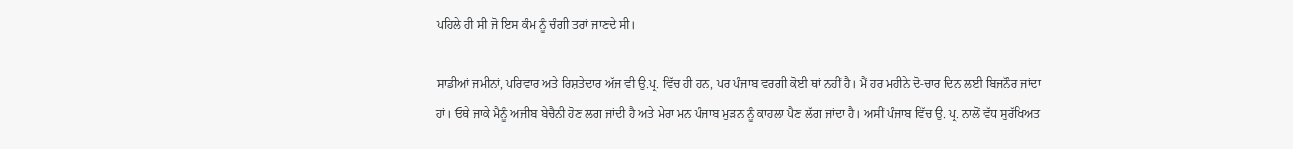ਪਹਿਲੇ ਹੀ ਸੀ ਜੋ ਇਸ ਕੰਮ ਨੂੰ ਚੰਗੀ ਤਰਾਂ ਜਾਣਦੇ ਸੀ।

ਸਾਡੀਆਂ ਜਮੀਨਾਂ, ਪਰਿਵਾਰ ਅਤੇ ਰਿਸ਼ਤੇਦਾਰ ਅੱਜ ਵੀ ਉ.ਪ੍ਰ. ਵਿੱਚ ਹੀ ਹਨ, ਪਰ ਪੰਜਾਬ ਵਰਗੀ ਕੋਈ ਥਾਂ ਨਹੀਂ ਹੈ। ਮੈਂ ਹਰ ਮਹੀਨੇ ਦੋ-ਚਾਰ ਦਿਨ ਲਈ ਬਿਜਨੌਰ ਜਾਂਦਾ ਹਾਂ। ਓਥੇ ਜਾਕੇ ਮੈਨੂੰ ਅਜੀਬ ਬੇਚੈਨੀ ਹੋਣ ਲਗ ਜਾਂਦੀ ਹੈ ਅਤੇ ਮੇਰਾ ਮਨ ਪੰਜਾਬ ਮੁੜਨ ਨੂੰ ਕਾਹਲਾ ਪੈਣ ਲੱਗ ਜਾਂਦਾ ਹੈ। ਅਸੀਂ ਪੰਜਾਬ ਵਿੱਚ ਉ. ਪ੍ਰ. ਨਾਲੋਂ ਵੱਧ ਸੁਰੱਖਿਅਤ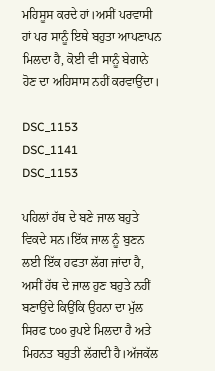ਮਹਿਸੂਸ ਕਰਦੇ ਹਾਂ।ਅਸੀਂ ਪਰਵਾਸੀ ਹਾਂ ਪਰ ਸਾਨੂੰ ਇਥੇ ਬਹੁਤਾ ਆਪਣਾਪਨ ਮਿਲਦਾ ਹੈ, ਕੋਈ ਵੀ ਸਾਨੂੰ ਬੇਗਾਨੇ ਹੋਣ ਦਾ ਅਹਿਸਾਸ ਨਹੀਂ ਕਰਵਾਉਂਦਾ।

DSC_1153
DSC_1141
DSC_1153

ਪਹਿਲਾਂ ਹੱਥ ਦੇ ਬਣੇ ਜਾਲ ਬਹੁਤੇ ਵਿਕਦੇ ਸਨ।ਇੱਕ ਜਾਲ ਨੂੰ ਬੁਣਨ ਲਈ ਇੱਕ ਹਫਤਾ ਲੱਗ ਜਾਂਦਾ ਹੈ, ਅਸੀਂ ਹੱਥ ਦੇ ਜਾਲ ਹੁਣ ਬਹੁਤੇ ਨਹੀਂ ਬਣਾਉਂਦੇ ਕਿਉਂਕਿ ਉਹਨਾ ਦਾ ਮੁੱਲ ਸਿਰਫ ੮੦੦ ਰੁਪਏ ਮਿਲਦਾ ਹੈ ਅਤੇ ਮਿਹਨਤ ਬਹੁਤੀ ਲੱਗਦੀ ਹੈ।ਅੱਜਕੱਲ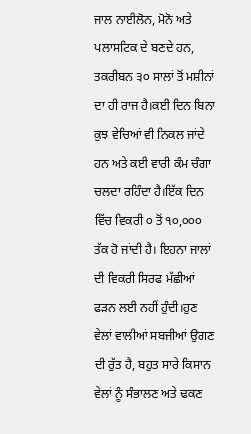ਜਾਲ ਨਾਈਲੋਨ, ਮੋਨੋ ਅਤੇ ਪਲਾਸਟਿਕ ਦੇ ਬਣਦੇ ਹਨ, ਤਕਰੀਬਨ ੩੦ ਸਾਲਾਂ ਤੋਂ ਮਸ਼ੀਨਾਂ ਦਾ ਹੀ ਰਾਜ ਹੈ।ਕਈ ਦਿਨ ਬਿਨਾ ਕੁਝ ਵੇਚਿਆਂ ਵੀ ਨਿਕਲ ਜਾਂਦੇ ਹਨ ਅਤੇ ਕਈ ਵਾਰੀ ਕੰਮ ਚੰਗਾ ਚਲਦਾ ਰਹਿੰਦਾ ਹੈ।ਇੱਕ ਦਿਨ ਵਿੱਚ ਵਿਕਰੀ ੦ ਤੋਂ ੧੦,੦੦੦ ਤੱਕ ਹੋ ਜਾਂਦੀ ਹੈ। ਇਹਨਾ ਜਾਲਾਂ ਦੀ ਵਿਕਰੀ ਸਿਰਫ ਮੱਛੀਆਂ ਫੜਨ ਲਈ ਨਹੀਂ ਹੁੰਦੀ।ਹੁਣ ਵੇਲਾਂ ਵਾਲੀਆਂ ਸਬਜੀਆਂ ਉਗਣ ਦੀ ਰੁੱਤ ਹੈ, ਬਹੁਤ ਸਾਰੇ ਕਿਸਾਨ ਵੇਲਾਂ ਨੂੰ ਸੰਭਾਲਣ ਅਤੇ ਢਕਣ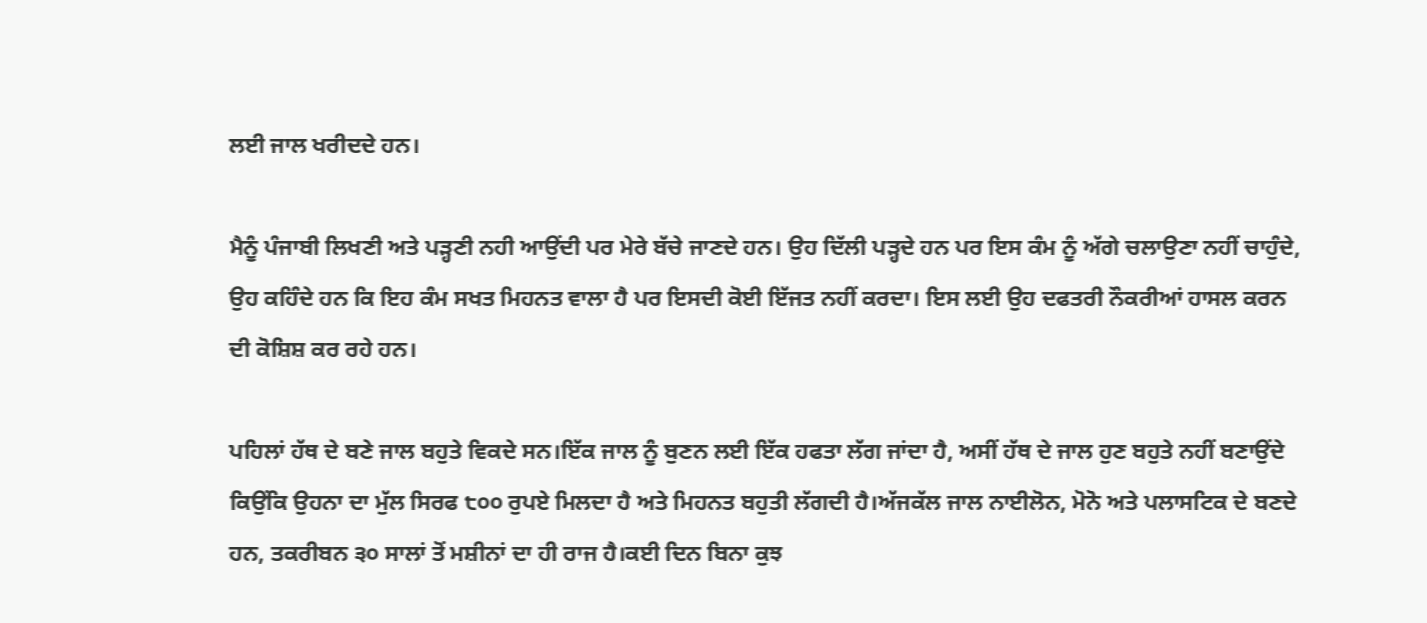ਲਈ ਜਾਲ ਖਰੀਦਦੇ ਹਨ।

ਮੈਨੂੰ ਪੰਜਾਬੀ ਲਿਖਣੀ ਅਤੇ ਪੜ੍ਹਣੀ ਨਹੀ ਆਉਂਦੀ ਪਰ ਮੇਰੇ ਬੱਚੇ ਜਾਣਦੇ ਹਨ। ਉਹ ਦਿੱਲੀ ਪੜ੍ਹਦੇ ਹਨ ਪਰ ਇਸ ਕੰਮ ਨੂੰ ਅੱਗੇ ਚਲਾਉਣਾ ਨਹੀਂ ਚਾਹੁੰਦੇ, ਉਹ ਕਹਿੰਦੇ ਹਨ ਕਿ ਇਹ ਕੰਮ ਸਖਤ ਮਿਹਨਤ ਵਾਲਾ ਹੈ ਪਰ ਇਸਦੀ ਕੋਈ ਇੱਜਤ ਨਹੀਂ ਕਰਦਾ। ਇਸ ਲਈ ਉਹ ਦਫਤਰੀ ਨੌਕਰੀਆਂ ਹਾਸਲ ਕਰਨ ਦੀ ਕੋਸ਼ਿਸ਼ ਕਰ ਰਹੇ ਹਨ।

ਪਹਿਲਾਂ ਹੱਥ ਦੇ ਬਣੇ ਜਾਲ ਬਹੁਤੇ ਵਿਕਦੇ ਸਨ।ਇੱਕ ਜਾਲ ਨੂੰ ਬੁਣਨ ਲਈ ਇੱਕ ਹਫਤਾ ਲੱਗ ਜਾਂਦਾ ਹੈ, ਅਸੀਂ ਹੱਥ ਦੇ ਜਾਲ ਹੁਣ ਬਹੁਤੇ ਨਹੀਂ ਬਣਾਉਂਦੇ ਕਿਉਂਕਿ ਉਹਨਾ ਦਾ ਮੁੱਲ ਸਿਰਫ ੮੦੦ ਰੁਪਏ ਮਿਲਦਾ ਹੈ ਅਤੇ ਮਿਹਨਤ ਬਹੁਤੀ ਲੱਗਦੀ ਹੈ।ਅੱਜਕੱਲ ਜਾਲ ਨਾਈਲੋਨ, ਮੋਨੋ ਅਤੇ ਪਲਾਸਟਿਕ ਦੇ ਬਣਦੇ ਹਨ, ਤਕਰੀਬਨ ੩੦ ਸਾਲਾਂ ਤੋਂ ਮਸ਼ੀਨਾਂ ਦਾ ਹੀ ਰਾਜ ਹੈ।ਕਈ ਦਿਨ ਬਿਨਾ ਕੁਝ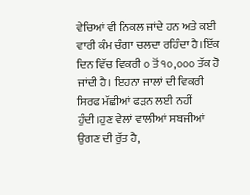ਵੇਚਿਆਂ ਵੀ ਨਿਕਲ ਜਾਂਦੇ ਹਨ ਅਤੇ ਕਈ ਵਾਰੀ ਕੰਮ ਚੰਗਾ ਚਲਦਾ ਰਹਿੰਦਾ ਹੈ।ਇੱਕ ਦਿਨ ਵਿੱਚ ਵਿਕਰੀ ੦ ਤੋਂ ੧੦,੦੦੦ ਤੱਕ ਹੋ ਜਾਂਦੀ ਹੈ। ਇਹਨਾ ਜਾਲਾਂ ਦੀ ਵਿਕਰੀ ਸਿਰਫ ਮੱਛੀਆਂ ਫੜਨ ਲਈ ਨਹੀਂ ਹੁੰਦੀ।ਹੁਣ ਵੇਲਾਂ ਵਾਲੀਆਂ ਸਬਜੀਆਂ ਉਗਣ ਦੀ ਰੁੱਤ ਹੈ,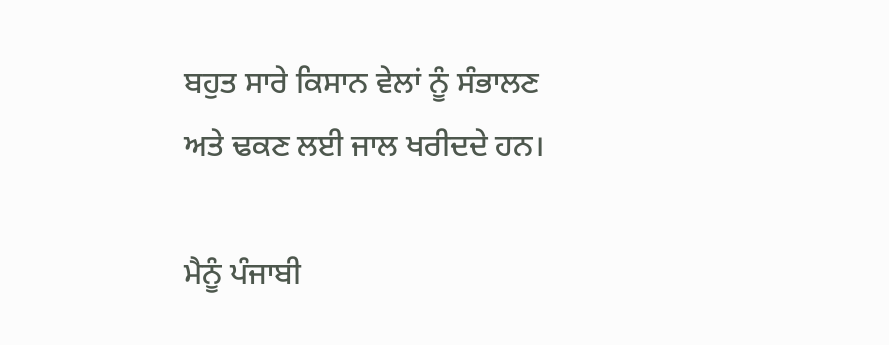ਬਹੁਤ ਸਾਰੇ ਕਿਸਾਨ ਵੇਲਾਂ ਨੂੰ ਸੰਭਾਲਣ ਅਤੇ ਢਕਣ ਲਈ ਜਾਲ ਖਰੀਦਦੇ ਹਨ।

ਮੈਨੂੰ ਪੰਜਾਬੀ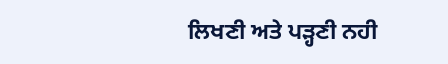ਲਿਖਣੀ ਅਤੇ ਪੜ੍ਹਣੀ ਨਹੀ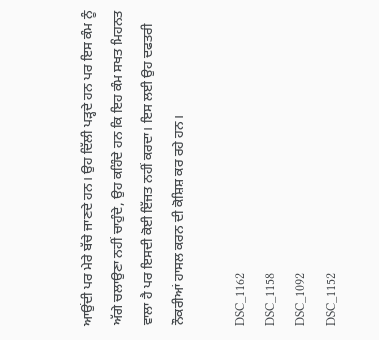ਆਉਂਦੀ ਪਰ ਮੇਰੇ ਬੱਚੇ ਜਾਣਦੇ ਹਨ। ਉਹ ਦਿੱਲੀ ਪੜ੍ਹਦੇ ਹਨ ਪਰ ਇਸ ਕੰਮ ਨੂੰ ਅੱਗੇ ਚਲਾਉਣਾ ਨਹੀਂ ਚਾਹੁੰਦੇ, ਉਹ ਕਹਿੰਦੇ ਹਨ ਕਿ ਇਹ ਕੰਮ ਸਖਤ ਮਿਹਨਤ ਵਾਲਾ ਹੈ ਪਰ ਇਸਦੀ ਕੋਈ ਇੱਜਤ ਨਹੀਂ ਕਰਦਾ। ਇਸ ਲਈ ਉਹ ਦਫਤਰੀ ਨੌਕਰੀਆਂ ਹਾਸਲ ਕਰਨ ਦੀ ਕੋਸ਼ਿਸ਼ ਕਰ ਰਹੇ ਹਨ।

DSC_1162
DSC_1158
DSC_1092
DSC_1152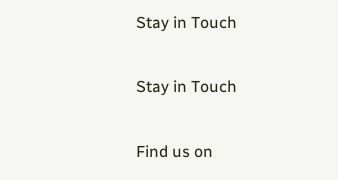Stay in Touch

Stay in Touch

Find us on